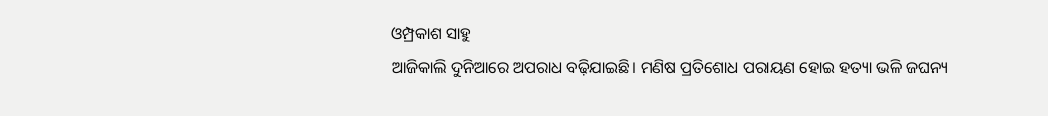ଓମ୍ପ୍ରକାଶ ସାହୁ
ଆଜିକାଲି ଦୁନିଆରେ ଅପରାଧ ବଢ଼ିଯାଇଛି। ମଣିଷ ପ୍ରତିଶୋଧ ପରାୟଣ ହୋଇ ହତ୍ୟା ଭଳି ଜଘନ୍ୟ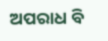ଅପରାଧ ବି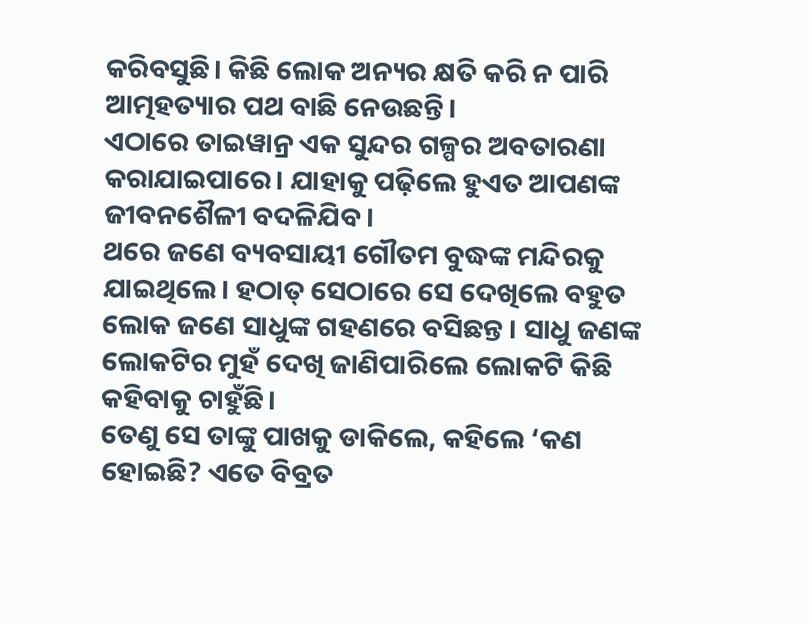କରିବସୁଛି। କିଛି ଲୋକ ଅନ୍ୟର କ୍ଷତି କରି ନ ପାରି ଆତ୍ମହତ୍ୟାର ପଥ ବାଛି ନେଉଛନ୍ତି।
ଏଠାରେ ତାଇୱାନ୍ର ଏକ ସୁନ୍ଦର ଗଳ୍ପର ଅବତାରଣା କରାଯାଇପାରେ। ଯାହାକୁ ପଢ଼ିଲେ ହୁଏତ ଆପଣଙ୍କ ଜୀବନଶୈଳୀ ବଦଳିଯିବ।
ଥରେ ଜଣେ ବ୍ୟବସାୟୀ ଗୌତମ ବୁଦ୍ଧଙ୍କ ମନ୍ଦିରକୁ ଯାଇଥିଲେ। ହଠାତ୍ ସେଠାରେ ସେ ଦେଖିଲେ ବହୁତ ଲୋକ ଜଣେ ସାଧୁଙ୍କ ଗହଣରେ ବସିଛନ୍ତ । ସାଧୁ ଜଣଙ୍କ ଲୋକଟିର ମୁହଁ ଦେଖି ଜାଣିପାରିଲେ ଲୋକଟି କିଛି କହିବାକୁ ଚାହୁଁଛି।
ତେଣୁ ସେ ତାଙ୍କୁ ପାଖକୁ ଡାକିଲେ, କହିଲେ ‘କଣ ହୋଇଛି? ଏତେ ବିବ୍ରତ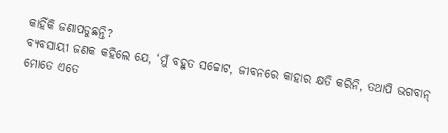କାହିଁକି ଜଣାପଡୁଛନ୍ତି?
ବ୍ୟବସାୟୀ ଜଣକ କହିଲେ ଯେ, ‘ମୁଁ ବହୁତ ସଚ୍ଚୋଟ, ଜୀବନରେ କାହାର କ୍ଷତି କରିନି, ତଥାପି ଭଗବାନ୍ ମୋତେ ଏତେ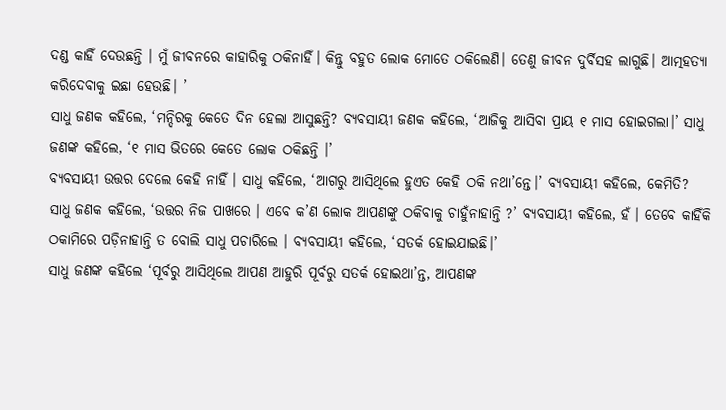ଦଣ୍ଡ କାହିଁ ଦେଉଛନ୍ତି । ମୁଁ ଜୀବନରେ କାହାରିକୁ ଠକିନାହିଁ। କିନ୍ତୁ ବହୁତ ଲୋକ ମୋତେ ଠକିଲେଣି। ତେଣୁ ଜୀବନ ଦୁର୍ବିସହ ଲାଗୁଛି। ଆତ୍ମହତ୍ୟା କରିଦେବାକୁ ଇଛା ହେଉଛି। ’
ସାଧୁ ଜଣକ କହିଲେ, ‘ମନ୍ଦିରକୁ କେତେ ଦିନ ହେଲା ଆସୁଛନ୍ତି? ବ୍ୟବସାୟୀ ଜଣକ କହିଲେ, ‘ଆଜିକୁ ଆସିବା ପ୍ରାୟ ୧ ମାସ ହୋଇଗଲା।’ ସାଧୁ ଜଣଙ୍କ କହିଲେ, ‘୧ ମାସ ଭିତରେ କେତେ ଲୋକ ଠକିଛନ୍ତି ।’
ବ୍ୟବସାୟୀ ଉତ୍ତର ଦେଲେ କେହି ନାହିଁ । ସାଧୁ କହିଲେ, ‘ଆଗରୁ ଆସିଥିଲେ ହୁଏତ କେହି ଠକି ନଥା’ନ୍ତେ।’ ବ୍ୟବସାୟୀ କହିଲେ, କେମିତି?
ସାଧୁ ଜଣକ କହିଲେ, ‘ଉତ୍ତର ନିଜ ପାଖରେ । ଏବେ କ’ଣ ଲୋକ ଆପଣଙ୍କୁ ଠକିବାକୁ ଚାହୁଁନାହାନ୍ତି ?’ ବ୍ୟବସାୟୀ କହିଲେ, ହଁ । ତେବେ କାହିଁକି ଠକାମିରେ ପଡ଼ିନାହାନ୍ତି ତ ବୋଲି ସାଧୁ ପଚାରିଲେ । ବ୍ୟବସାୟୀ କହିଲେ, ‘ସତର୍କ ହୋଇଯାଇଛି।’
ସାଧୁ ଜଣଙ୍କ କହିଲେ ‘ପୂର୍ବରୁ ଆସିଥିଲେ ଆପଣ ଆହୁରି ପୂର୍ବରୁ ସତର୍କ ହୋଇଥା’ନ୍ତ, ଆପଣଙ୍କ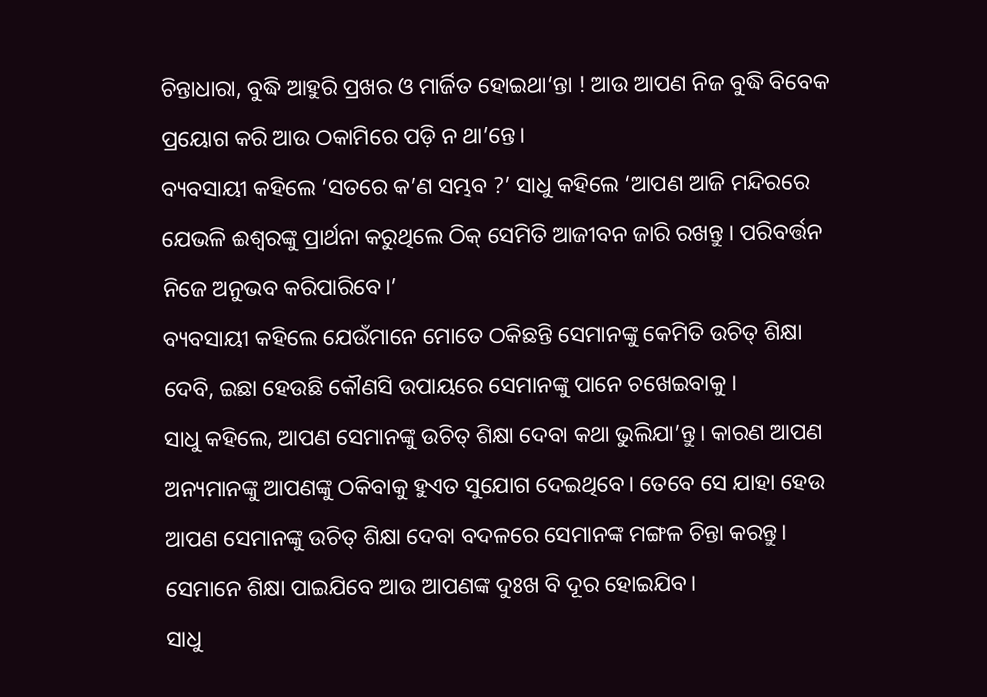ଚିନ୍ତାଧାରା, ବୁଦ୍ଧି ଆହୁରି ପ୍ରଖର ଓ ମାର୍ଜିତ ହୋଇଥା‘ନ୍ତା ! ଆଉ ଆପଣ ନିଜ ବୁଦ୍ଧି ବିବେକ ପ୍ରୟୋଗ କରି ଆଉ ଠକାମିରେ ପଡ଼ି ନ ଥା’ନ୍ତେ।
ବ୍ୟବସାୟୀ କହିଲେ ‘ସତରେ କ’ଣ ସମ୍ଭବ ?’ ସାଧୁ କହିଲେ ‘ଆପଣ ଆଜି ମନ୍ଦିରରେ ଯେଭଳି ଈଶ୍ୱରଙ୍କୁ ପ୍ରାର୍ଥନା କରୁଥିଲେ ଠିକ୍ ସେମିତି ଆଜୀବନ ଜାରି ରଖନ୍ତୁ । ପରିବର୍ତ୍ତନ ନିଜେ ଅନୁଭବ କରିପାରିବେ।’
ବ୍ୟବସାୟୀ କହିଲେ ଯେଉଁମାନେ ମୋତେ ଠକିଛନ୍ତି ସେମାନଙ୍କୁ କେମିତି ଉଚିତ୍ ଶିକ୍ଷା ଦେବି, ଇଛା ହେଉଛି କୌଣସି ଉପାୟରେ ସେମାନଙ୍କୁ ପାନେ ଚଖେଇବାକୁ ।
ସାଧୁ କହିଲେ, ଆପଣ ସେମାନଙ୍କୁ ଉଚିତ୍ ଶିକ୍ଷା ଦେବା କଥା ଭୁଲିଯା’ନ୍ତୁ। କାରଣ ଆପଣ ଅନ୍ୟମାନଙ୍କୁ ଆପଣଙ୍କୁ ଠକିବାକୁ ହୁଏତ ସୁଯୋଗ ଦେଇଥିବେ। ତେବେ ସେ ଯାହା ହେଉ ଆପଣ ସେମାନଙ୍କୁ ଉଚିତ୍ ଶିକ୍ଷା ଦେବା ବଦଳରେ ସେମାନଙ୍କ ମଙ୍ଗଳ ଚିନ୍ତା କରନ୍ତୁ। ସେମାନେ ଶିକ୍ଷା ପାଇଯିବେ ଆଉ ଆପଣଙ୍କ ଦୁଃଖ ବି ଦୂର ହୋଇଯିବ।
ସାଧୁ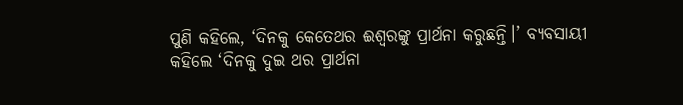ପୁଣି କହିଲେ, ‘ଦିନକୁ କେତେଥର ଈଶ୍ୱରଙ୍କୁ ପ୍ରାର୍ଥନା କରୁଛନ୍ତି।’ ବ୍ୟବସାୟୀ କହିଲେ ‘ଦିନକୁ ଦୁଇ ଥର ପ୍ରାର୍ଥନା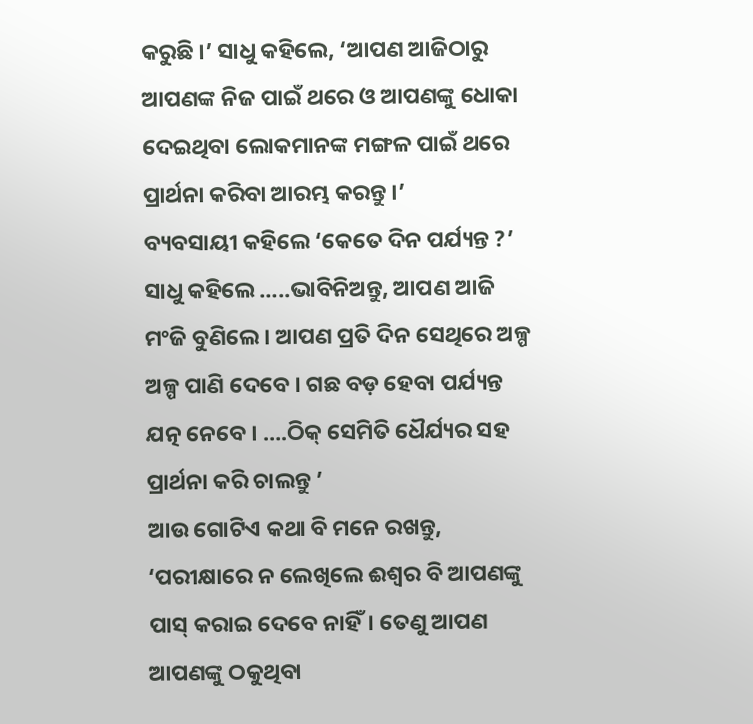କରୁଛି ।’ ସାଧୁ କହିଲେ, ‘ଆପଣ ଆଜିଠାରୁ ଆପଣଙ୍କ ନିଜ ପାଇଁ ଥରେ ଓ ଆପଣଙ୍କୁ ଧୋକା ଦେଇଥିବା ଲୋକମାନଙ୍କ ମଙ୍ଗଳ ପାଇଁ ଥରେ ପ୍ରାର୍ଥନା କରିବା ଆରମ୍ଭ କରନ୍ତୁ ।’
ବ୍ୟବସାୟୀ କହିଲେ ‘କେତେ ଦିନ ପର୍ଯ୍ୟନ୍ତ ?’ ସାଧୁ କହିଲେ …..ଭାବିନିଅନ୍ତୁ, ଆପଣ ଆଜି ମଂଜି ବୁଣିଲେ । ଆପଣ ପ୍ରତି ଦିନ ସେଥିରେ ଅଳ୍ପ ଅଳ୍ପ ପାଣି ଦେବେ । ଗଛ ବଡ଼ ହେବା ପର୍ଯ୍ୟନ୍ତ ଯତ୍ନ ନେବେ । ….ଠିକ୍ ସେମିତି ଧୈର୍ଯ୍ୟର ସହ ପ୍ରାର୍ଥନା କରି ଚାଲନ୍ତୁ ’
ଆଉ ଗୋଟିଏ କଥା ବି ମନେ ରଖନ୍ତୁ, ‘ପରୀକ୍ଷାରେ ନ ଲେଖିଲେ ଈଶ୍ୱର ବି ଆପଣଙ୍କୁ ପାସ୍ କରାଇ ଦେବେ ନାହିଁ। ତେଣୁ ଆପଣ ଆପଣଙ୍କୁ ଠକୁଥିବା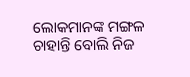ଲୋକମାନଙ୍କ ମଙ୍ଗଳ ଚାହାନ୍ତି ବୋଲି ନିଜ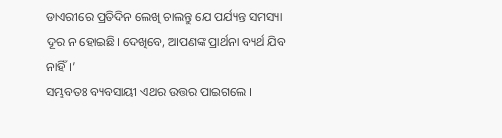ଡାଏରୀରେ ପ୍ରତିଦିନ ଲେଖି ଚାଲନ୍ତୁ ଯେ ପର୍ଯ୍ୟନ୍ତ ସମସ୍ୟା ଦୂର ନ ହୋଇଛି। ଦେଖିବେ, ଆପଣଙ୍କ ପ୍ରାର୍ଥନା ବ୍ୟର୍ଥ ଯିବ ନାହିଁ।’
ସମ୍ଭବତଃ ବ୍ୟବସାୟୀ ଏଥର ଉତ୍ତର ପାଇଗଲେ ।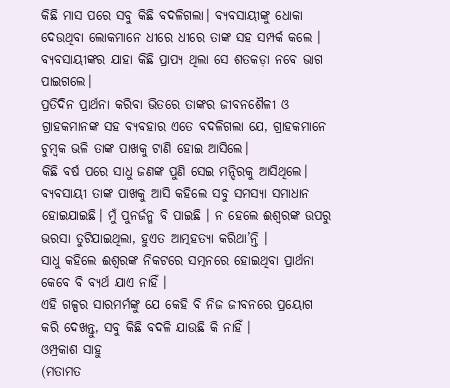କିଛି ମାସ ପରେ ସବୁ କିଛି ବଦଳିଗଲା। ବ୍ୟବସାୟୀଙ୍କୁ ଧୋକା ଦେଉଥିବା ଲୋକମାନେ ଧୀରେ ଧୀରେ ତାଙ୍କ ସହ ସମ୍ପର୍କ କଲେ । ବ୍ୟବସାୟୀଙ୍କର ଯାହା କିଛି ପ୍ରାପ୍ୟ ଥିଲା ସେ ଶତକଡ଼ା ନବେ ଭାଗ ପାଇଗଲେ।
ପ୍ରତିଦିନ ପ୍ରାର୍ଥନା କରିବା ଭିତରେ ତାଙ୍କର ଜୀବନଶୈଳୀ ଓ ଗ୍ରାହକମାନଙ୍କ ସହ ବ୍ୟବହାର ଏତେ ବଦଳିଗଲା ଯେ, ଗ୍ରାହକମାନେ ଚୁମ୍ବକ ଭଳି ତାଙ୍କ ପାଖକୁ ଟାଣି ହୋଇ ଆସିଲେ।
କିଛି ବର୍ଷ ପରେ ସାଧୁ ଜଣଙ୍କ ପୁଣି ସେଇ ମନ୍ଦିରକୁ ଆସିଥିଲେ। ବ୍ୟବସାୟୀ ତାଙ୍କ ପାଖକୁ ଆସି କହିଲେ ସବୁ ସମସ୍ୟା ସମାଧାନ ହୋଇଯାଇଛି। ମୁଁ ପୁନର୍ଜନ୍ମ ବି ପାଇଛି । ନ ହେଲେ ଈଶ୍ୱରଙ୍କ ଉପରୁ ଭରସା ତୁଟିଯାଇଥିଲା, ହୁଏତ ଆତ୍ମହତ୍ୟା କରିଥା’ନ୍ତି ।
ସାଧୁ କହିଲେ ଈଶ୍ୱରଙ୍କ ନିକଟରେ ସତ୍ମନରେ ହୋଇଥିବା ପ୍ରାର୍ଥନା କେବେ ବି ବ୍ୟର୍ଥ ଯାଏ ନାହିଁ ।
ଏହି ଗଳ୍ପର ସାରମର୍ମଙ୍କୁ ଯେ କେହି ବି ନିଜ ଜୀବନରେ ପ୍ରୟୋଗ କରି ଦେଖନ୍ତୁ, ସବୁ କିଛି ବଦଳି ଯାଉଛି କି ନାହିଁ ।
ଓମ୍ପ୍ରକାଶ ସାହୁ
(ମତାମତ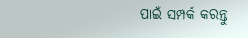ପାଇଁ ସମ୍ପର୍କ କରନ୍ତୁ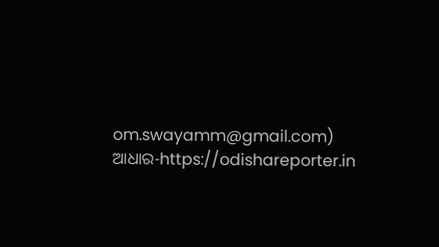om.swayamm@gmail.com)
ଆଧାର-https://odishareporter.in